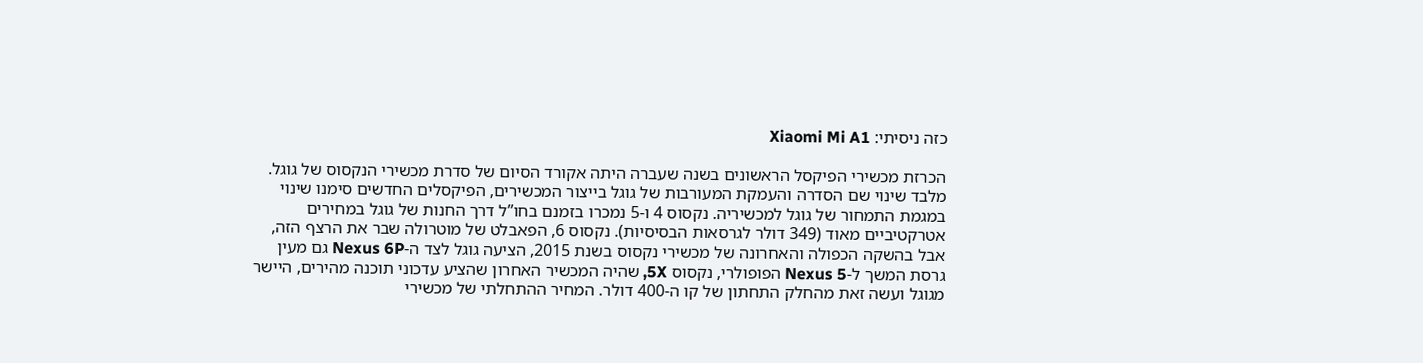כזה ניסיתי: Xiaomi Mi A1

הכרזת מכשירי הפיקסל הראשונים בשנה שעברה היתה אקורד הסיום של סדרת מכשירי הנקסוס של גוגל. מלבד שינוי שם הסדרה והעמקת המעורבות של גוגל בייצור המכשירים, הפיקסלים החדשים סימנו שינוי במגמת התמחור של גוגל למכשיריה. נקסוס 4 ו-5 נמכרו בזמנם בחו”ל דרך החנות של גוגל במחירים אטרקטיביים מאוד (349 דולר לגרסאות הבסיסיות). נקסוס 6, הפאבלט של מוטרולה שבר את הרצף הזה, אבל בהשקה הכפולה והאחרונה של מכשירי נקסוס בשנת 2015, הציעה גוגל לצד ה-Nexus 6P גם מעין גרסת המשך ל-Nexus 5 הפופולרי, נקסוס 5X, שהיה המכשיר האחרון שהציע עדכוני תוכנה מהירים, היישר מגוגל ועשה זאת מהחלק התחתון של קו ה-400 דולר. המחיר ההתחלתי של מכשירי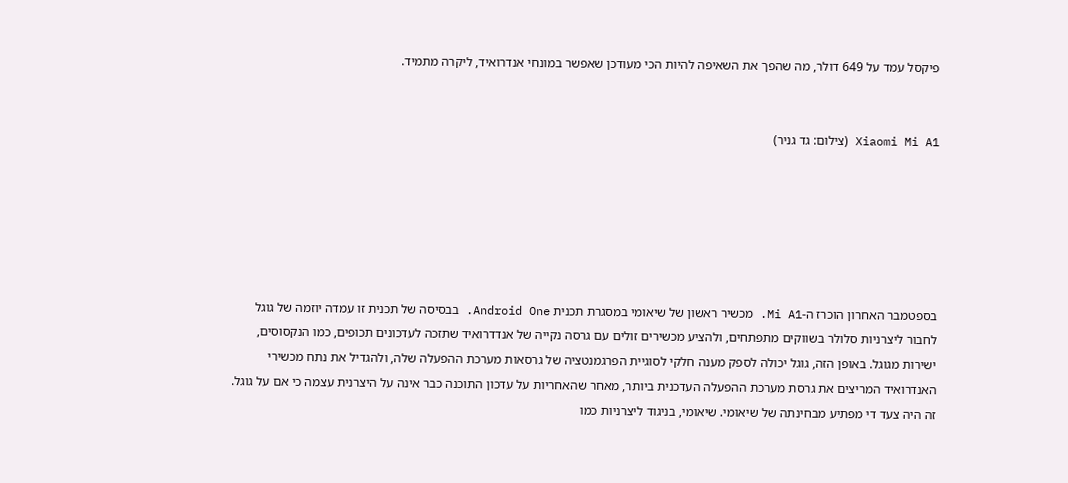פיקסל עמד על 649 דולר, מה שהפך את השאיפה להיות הכי מעודכן שאפשר במונחי אנדרואיד, ליקרה מתמיד.


Xiaomi Mi A1 (צילום: גד גניר)






בספטמבר האחרון הוכרז ה-Mi A1. מכשיר ראשון של שיאומי במסגרת תכנית Android One. בבסיסה של תכנית זו עמדה יוזמה של גוגל לחבור ליצרניות סלולר בשווקים מתפתחים, ולהציע מכשירים זולים עם גרסה נקייה של אנדדרואיד שתזכה לעדכונים תכופים, כמו הנקסוסים, ישירות מגוגל. באופן הזה, גוגל יכולה לספק מענה חלקי לסוגיית הפרגמנטציה של גרסאות מערכת ההפעלה שלה, ולהגדיל את נתח מכשירי האנדרואיד המריצים את גרסת מערכת ההפעלה העדכנית ביותר, מאחר שהאחריות על עדכון התוכנה כבר אינה על היצרנית עצמה כי אם על גוגל. זה היה צעד די מפתיע מבחינתה של שיאומי. שיאומי, בניגוד ליצרניות כמו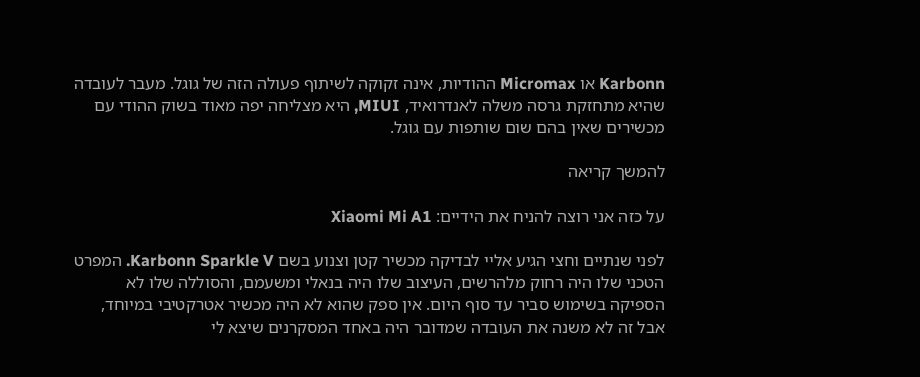Karbonn או Micromax ההודיות, אינה זקוקה לשיתוף פעולה הזה של גוגל. מעבר לעובדה שהיא מתחזקת גרסה משלה לאנדרואיד, MIUI, היא מצליחה יפה מאוד בשוק ההודי עם מכשירים שאין בהם שום שותפות עם גוגל.

להמשך קריאה

על כזה אני רוצה להניח את הידיים: Xiaomi Mi A1

לפני שנתיים וחצי הגיע אליי לבדיקה מכשיר קטן וצנוע בשם Karbonn Sparkle V. המפרט הטכני שלו היה רחוק מלהרשים, העיצוב שלו היה בנאלי ומשעמם, והסוללה שלו לא הספיקה בשימוש סביר עד סוף היום. אין ספק שהוא לא היה מכשיר אטרקטיבי במיוחד, אבל זה לא משנה את העובדה שמדובר היה באחד המסקרנים שיצא לי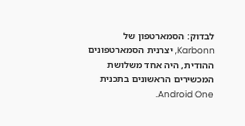לבדוק: הסמארטפון של Karbonn, יצרנית הסמארטפונים ההודית, היה אחד משלושת המכשירים הראשונים בתכנית Android One.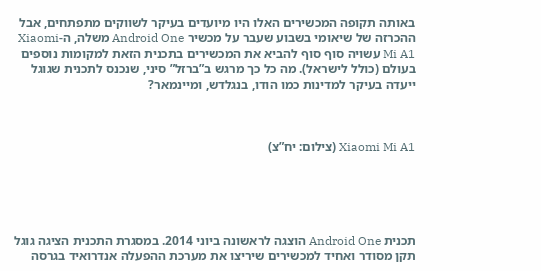באותה תקופה המכשירים האלו היו מיועדים בעיקר לשווקים מתפתחים, אבל ההכרזה של שיאומי בשבוע שעבר על מכשיר Android One משלה, ה-Xiaomi Mi A1 עשויה סוף סוף להביא את המכשירים בתכנית הזאת למקומות נוספים בעולם (כולל לישראל). מה כל כך מרגש ב”ברזל” סיני, שנכנס לתכנית שגוגל ייעדה בעיקר למדינות כמו הודו, בנגלדש, ומיינמאר?



Xiaomi Mi A1 (צילום: יח”צ)





תכנית Android One הוצגה לראשונה ביוני 2014. במסגרת התכנית הציגה גוגל תקן מסודר ואחיד למכשירים שיריצו את מערכת ההפעלה אנדרואיד בגרסה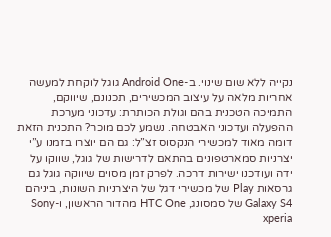נקייה ללא שום שינוי. ב-Android One גוגל לוקחת למעשה אחריות מלאה על עיצוב המכשירים, תכנונם, שיווקם, התמיכה הטכנית בהם וגולת הכותרת: עדכוני מערכת ההפעלה ועדכוני האבטחה. נשמע לכם מוכר? התכנית הזאת דומה מאוד למכשירי הנקסוס זצ”ל: גם הם יוצרו בזמנו ע”י יצרניות סמארטפונים בהתאם לדרישות של גוגל, שווקו על ידה ועודכנו ישירות דרכה. לפרק זמן מסוים שיווקה גוגל גם גרסאות Play של מכשירי דגל של היצרניות השונות, ביניהם Galaxy S4 של סמסונג, HTC One מהדור הראשון, ו-Sony xperia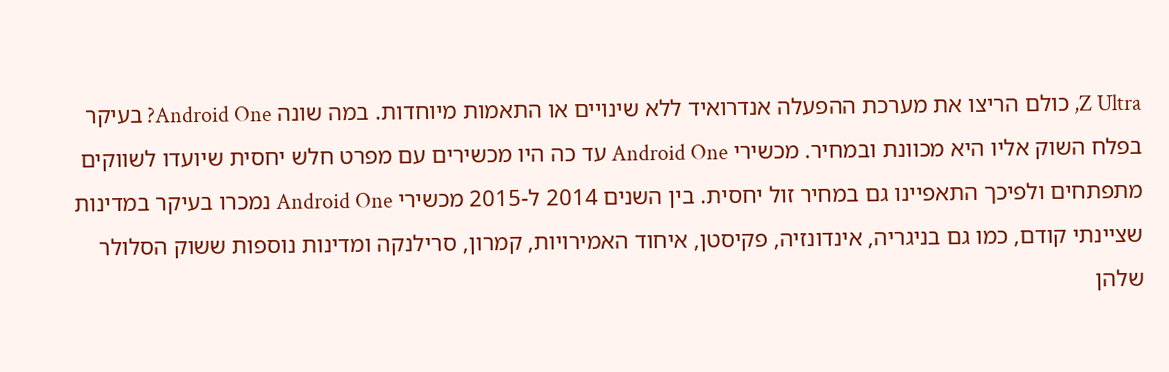Z Ultra, כולם הריצו את מערכת ההפעלה אנדרואיד ללא שינויים או התאמות מיוחדות. במה שונה Android One? בעיקר בפלח השוק אליו היא מכוונת ובמחיר. מכשירי Android One עד כה היו מכשירים עם מפרט חלש יחסית שיועדו לשווקים מתפתחים ולפיכך התאפיינו גם במחיר זול יחסית. בין השנים 2014 ל-2015 מכשירי Android One נמכרו בעיקר במדינות שציינתי קודם, כמו גם בניגריה, אינדונזיה, פקיסטן, איחוד האמירויות, קמרון, סרילנקה ומדינות נוספות ששוק הסלולר שלהן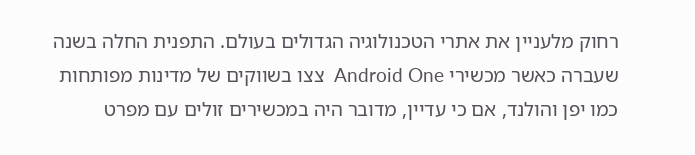רחוק מלעניין את אתרי הטכנולוגיה הגדולים בעולם. התפנית החלה בשנה שעברה כאשר מכשירי Android One  צצו בשווקים של מדינות מפותחות כמו יפן והולנד, אם כי עדיין, מדובר היה במכשירים זולים עם מפרט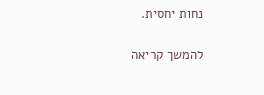נחות יחסית.

להמשך קריאה